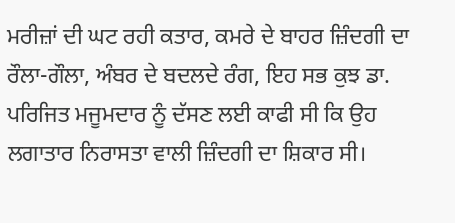ਮਰੀਜ਼ਾਂ ਦੀ ਘਟ ਰਹੀ ਕਤਾਰ, ਕਮਰੇ ਦੇ ਬਾਹਰ ਜ਼ਿੰਦਗੀ ਦਾ ਰੌਲਾ-ਗੌਲਾ, ਅੰਬਰ ਦੇ ਬਦਲਦੇ ਰੰਗ, ਇਹ ਸਭ ਕੁਝ ਡਾ. ਪਰਿਜਿਤ ਮਜੂਮਦਾਰ ਨੂੰ ਦੱਸਣ ਲਈ ਕਾਫੀ ਸੀ ਕਿ ਉਹ ਲਗਾਤਾਰ ਨਿਰਾਸਤਾ ਵਾਲੀ ਜ਼ਿੰਦਗੀ ਦਾ ਸ਼ਿਕਾਰ ਸੀ।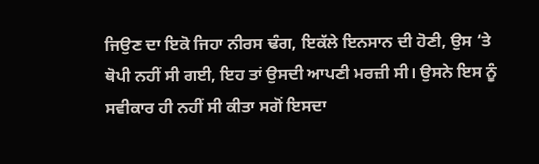ਜਿਉਣ ਦਾ ਇਕੋ ਜਿਹਾ ਨੀਰਸ ਢੰਗ, ਇਕੱਲੇ ਇਨਸਾਨ ਦੀ ਹੋਣੀ, ਉਸ ‘ਤੇ ਥੋਪੀ ਨਹੀਂ ਸੀ ਗਈ, ਇਹ ਤਾਂ ਉਸਦੀ ਆਪਣੀ ਮਰਜ਼ੀ ਸੀ। ਉਸਨੇ ਇਸ ਨੂੰ ਸਵੀਕਾਰ ਹੀ ਨਹੀਂ ਸੀ ਕੀਤਾ ਸਗੋਂ ਇਸਦਾ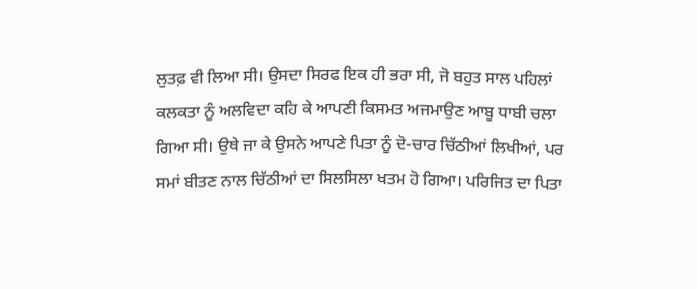ਲੁਤਫ਼ ਵੀ ਲਿਆ ਸੀ। ਉਸਦਾ ਸਿਰਫ ਇਕ ਹੀ ਭਰਾ ਸੀ, ਜੋ ਬਹੁਤ ਸਾਲ ਪਹਿਲਾਂ ਕਲਕਤਾ ਨੂੰ ਅਲਵਿਦਾ ਕਹਿ ਕੇ ਆਪਣੀ ਕਿਸਮਤ ਅਜਮਾਉਣ ਆਬੂ ਧਾਬੀ ਚਲਾ ਗਿਆ ਸੀ। ਉਥੇ ਜਾ ਕੇ ਉਸਨੇ ਆਪਣੇ ਪਿਤਾ ਨੂੰ ਦੋ-ਚਾਰ ਚਿੱਠੀਆਂ ਲਿਖੀਆਂ, ਪਰ ਸਮਾਂ ਬੀਤਣ ਨਾਲ ਚਿੱਠੀਆਂ ਦਾ ਸਿਲਸਿਲਾ ਖਤਮ ਹੋ ਗਿਆ। ਪਰਿਜਿਤ ਦਾ ਪਿਤਾ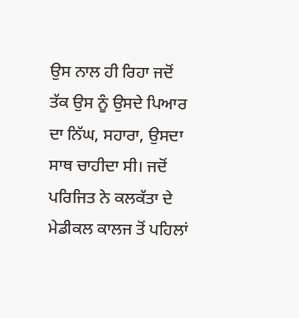ਉਸ ਨਾਲ ਹੀ ਰਿਹਾ ਜਦੋਂ ਤੱਕ ਉਸ ਨੂੰ ਉਸਦੇ ਪਿਆਰ ਦਾ ਨਿੱਘ, ਸਹਾਰਾ, ਉਸਦਾ ਸਾਥ ਚਾਹੀਦਾ ਸੀ। ਜਦੋਂ ਪਰਿਜਿਤ ਨੇ ਕਲਕੱਤਾ ਦੇ ਮੇਡੀਕਲ ਕਾਲਜ ਤੋਂ ਪਹਿਲਾਂ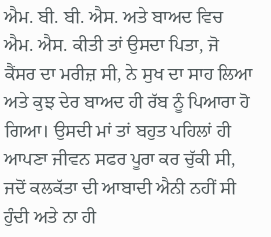ਐਮ. ਬੀ. ਬੀ. ਐਸ. ਅਤੇ ਬਾਅਦ ਵਿਚ ਐਮ. ਐਸ. ਕੀਤੀ ਤਾਂ ਉਸਦਾ ਪਿਤਾ, ਜੋ ਕੈਂਸਰ ਦਾ ਮਰੀਜ਼ ਸੀ, ਨੇ ਸੁਖ ਦਾ ਸਾਹ ਲਿਆ ਅਤੇ ਕੁਝ ਦੇਰ ਬਾਅਦ ਹੀ ਰੱਬ ਨੂੰ ਪਿਆਰਾ ਹੋ ਗਿਆ। ਉਸਦੀ ਮਾਂ ਤਾਂ ਬਹੁਤ ਪਹਿਲਾਂ ਹੀ ਆਪਣਾ ਜੀਵਨ ਸਫਰ ਪੂਰਾ ਕਰ ਚੁੱਕੀ ਸੀ, ਜਦੋਂ ਕਲਕੱਤਾ ਦੀ ਆਬਾਦੀ ਐਨੀ ਨਹੀਂ ਸੀ ਹੁੰਦੀ ਅਤੇ ਨਾ ਹੀ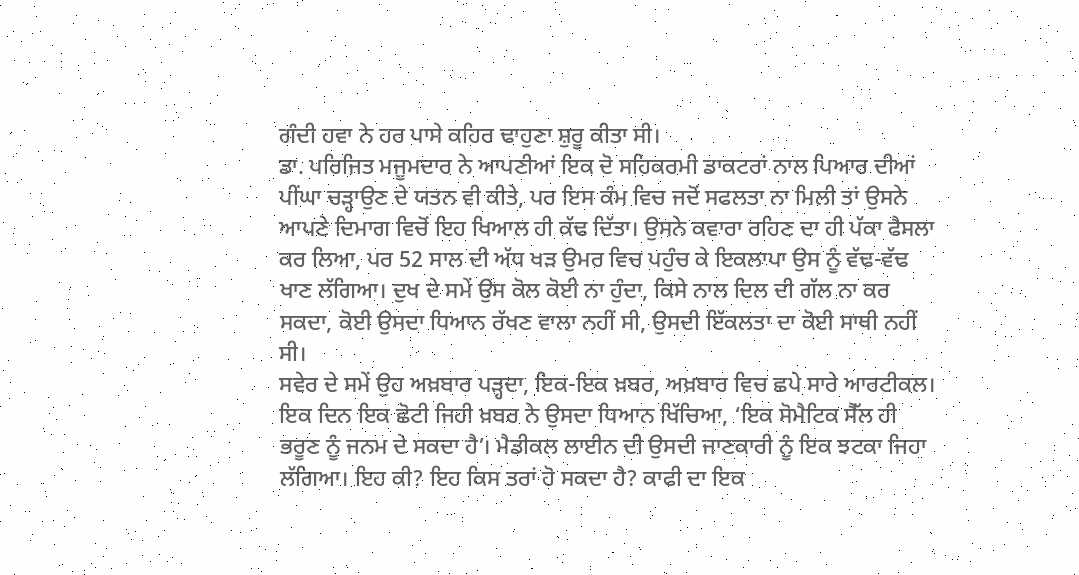ਗੰਦੀ ਹਵਾ ਨੇ ਹਰ ਪਾਸੇ ਕਹਿਰ ਢਾਹੁਣਾ ਸ਼ੁਰੂ ਕੀਤਾ ਸੀ।
ਡਾ. ਪਰਿਜਿਤ ਮਜੂਮਦਾਰ ਨੇ ਆਪਣੀਆਂ ਇਕ ਦੋ ਸਹਿਕਰਮੀ ਡਾਕਟਰਾਂ ਨਾਲ ਪਿਆਰ ਦੀਆਂ ਪੀਂਘਾ ਚੜ੍ਹਾਉਣ ਦੇ ਯਤਨ ਵੀ ਕੀਤੇ, ਪਰ ਇਸ ਕੰਮ ਵਿਚ ਜਦੋਂ ਸਫਲਤਾ ਨਾ ਮਿਲੀ ਤਾਂ ਉਸਨੇ ਆਪਣੇ ਦਿਮਾਗ ਵਿਚੋਂ ਇਹ ਖਿਆਲ ਹੀ ਕੱਢ ਦਿੱਤਾ। ਉਸਨੇ ਕਵਾਰਾ ਰਹਿਣ ਦਾ ਹੀ ਪੱਕਾ ਫੈਸਲਾ ਕਰ ਲਿਆ, ਪਰ 52 ਸਾਲ ਦੀ ਅੱਧ ਖੜ ਉਮਰ ਵਿਚ ਪਹੁੰਚ ਕੇ ਇਕਲਾਪਾ ਉਸ ਨੂੰ ਵੱਢ-ਵੱਢ ਖਾਣ ਲੱਗਿਆ। ਦੁਖ ਦੇ ਸਮੇਂ ਉਸ ਕੋਲ ਕੋਈ ਨਾ ਹੁੰਦਾ, ਕਿਸੇ ਨਾਲ ਦਿਲ ਦੀ ਗੱਲ ਨਾ ਕਰ ਸਕਦਾ, ਕੋਈ ਉਸਦਾ ਧਿਆਨ ਰੱਖਣ ਵਾਲਾ ਨਹੀਂ ਸੀ, ਉਸਦੀ ਇੱਕਲਤਾ ਦਾ ਕੋਈ ਸਾਥੀ ਨਹੀਂ ਸੀ।
ਸਵੇਰ ਦੇ ਸਮੇਂ ਉਹ ਅਖ਼ਬਾਰ ਪੜ੍ਹਦਾ, ਇਕ-ਇਕ ਖ਼ਬਰ, ਅਖ਼ਬਾਰ ਵਿਚ ਛਪੇ ਸਾਰੇ ਆਰਟੀਕਲ। ਇਕ ਦਿਨ ਇਕ ਛੋਟੀ ਜਿਹੀ ਖ਼ਬਰ ਨੇ ਉਸਦਾ ਧਿਆਨ ਖਿੱਚਿਆ, ‘ਇਕ ਸੋਮੈਟਿਕ ਸੈੱਲ ਹੀ ਭਰੂਣ ਨੂੰ ਜਨਮ ਦੇ ਸਕਦਾ ਹੈ’। ਮੈਡੀਕਲ ਲਾਈਨ ਦੀ ਉਸਦੀ ਜਾਣਕਾਰੀ ਨੂੰ ਇਕ ਝਟਕਾ ਜਿਹਾ ਲੱਗਿਆ। ਇਹ ਕੀ? ਇਹ ਕਿਸ ਤਰਾਂ ਹੋ ਸਕਦਾ ਹੈ? ਕਾਫੀ ਦਾ ਇਕ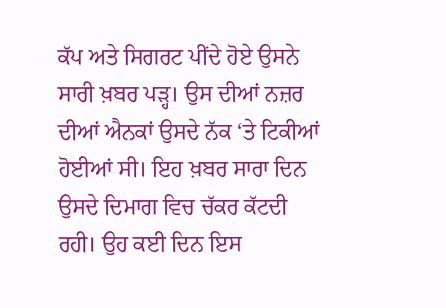ਕੱਪ ਅਤੇ ਸਿਗਰਟ ਪੀਂਦੇ ਹੋਏ ਉਸਨੇ ਸਾਰੀ ਖ਼ਬਰ ਪੜ੍ਹ। ਉਸ ਦੀਆਂ ਨਜ਼ਰ ਦੀਆਂ ਐਨਕਾਂ ਉਸਦੇ ਨੱਕ ‘ਤੇ ਟਿਕੀਆਂ ਹੋਈਆਂ ਸੀ। ਇਹ ਖ਼ਬਰ ਸਾਰਾ ਦਿਨ ਉਸਦੇ ਦਿਮਾਗ ਵਿਚ ਚੱਕਰ ਕੱਟਦੀ ਰਹੀ। ਉਹ ਕਈ ਦਿਨ ਇਸ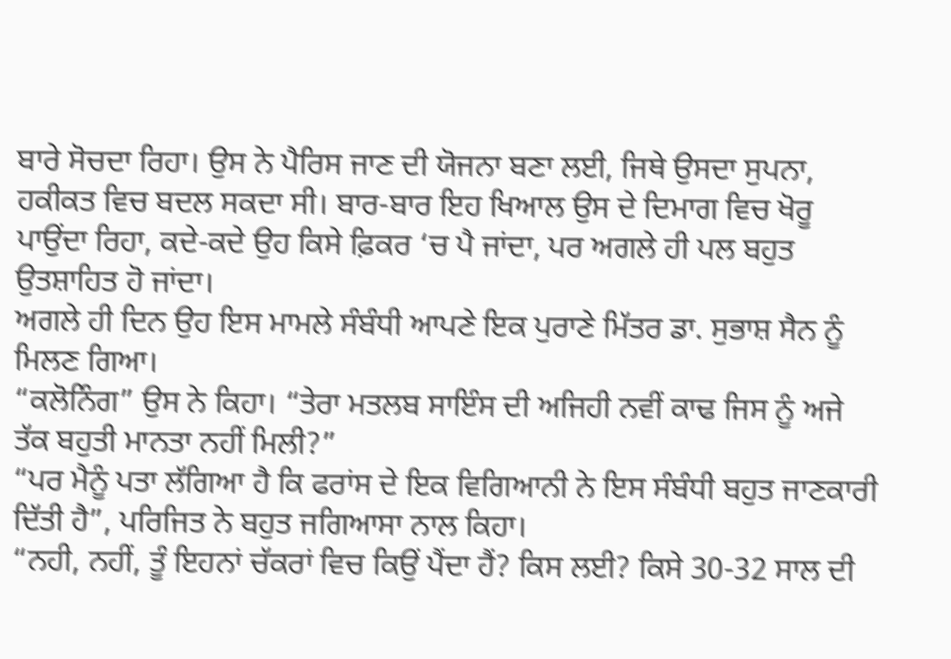ਬਾਰੇ ਸੋਚਦਾ ਰਿਹਾ। ਉਸ ਨੇ ਪੈਰਿਸ ਜਾਣ ਦੀ ਯੋਜਨਾ ਬਣਾ ਲਈ, ਜਿਥੇ ਉਸਦਾ ਸੁਪਨਾ, ਹਕੀਕਤ ਵਿਚ ਬਦਲ ਸਕਦਾ ਸੀ। ਬਾਰ-ਬਾਰ ਇਹ ਖਿਆਲ ਉਸ ਦੇ ਦਿਮਾਗ ਵਿਚ ਖੋਰੂ ਪਾਉਂਦਾ ਰਿਹਾ, ਕਦੇ-ਕਦੇ ਉਹ ਕਿਸੇ ਫ਼ਿਕਰ ‘ਚ ਪੈ ਜਾਂਦਾ, ਪਰ ਅਗਲੇ ਹੀ ਪਲ ਬਹੁਤ ਉਤਸ਼ਾਹਿਤ ਹੋ ਜਾਂਦਾ।
ਅਗਲੇ ਹੀ ਦਿਨ ਉਹ ਇਸ ਮਾਮਲੇ ਸੰਬੰਧੀ ਆਪਣੇ ਇਕ ਪੁਰਾਣੇ ਮਿੱਤਰ ਡਾ. ਸੁਭਾਸ਼ ਸੈਨ ਨੂੰ ਮਿਲਣ ਗਿਆ।
“ਕਲੋਨਿੰਗ” ਉਸ ਨੇ ਕਿਹਾ। “ਤੇਰਾ ਮਤਲਬ ਸਾਇੰਸ ਦੀ ਅਜਿਹੀ ਨਵੀਂ ਕਾਢ ਜਿਸ ਨੂੰ ਅਜੇ ਤੱਕ ਬਹੁਤੀ ਮਾਨਤਾ ਨਹੀਂ ਮਿਲੀ?”
“ਪਰ ਮੈਨੂੰ ਪਤਾ ਲੱਗਿਆ ਹੈ ਕਿ ਫਰਾਂਸ ਦੇ ਇਕ ਵਿਗਿਆਨੀ ਨੇ ਇਸ ਸੰਬੰਧੀ ਬਹੁਤ ਜਾਣਕਾਰੀ ਦਿੱਤੀ ਹੈ”, ਪਰਿਜਿਤ ਨੇ ਬਹੁਤ ਜਗਿਆਸਾ ਨਾਲ ਕਿਹਾ।
“ਨਹੀ, ਨਹੀਂ, ਤੂੰ ਇਹਨਾਂ ਚੱਕਰਾਂ ਵਿਚ ਕਿਉਂ ਪੈਂਦਾ ਹੈਂ? ਕਿਸ ਲਈ? ਕਿਸੇ 30-32 ਸਾਲ ਦੀ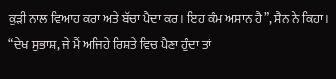ਕੁੜੀ ਨਾਲ ਵਿਆਹ ਕਰਾ ਅਤੇ ਬੱਚਾ ਪੈਦਾ ਕਰ। ਇਹ ਕੰਮ ਅਸਾਨ ਹੈ”, ਸੈਨ ਨੇ ਕਿਹਾ।
“ਦੇਖ ਸੁਭਾਸ਼, ਜੇ ਮੈਂ ਅਜਿਹੇ ਰਿਸ਼ਤੇ ਵਿਚ ਪੈਣਾ ਹੁੰਦਾ ਤਾਂ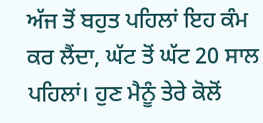ਅੱਜ ਤੋਂ ਬਹੁਤ ਪਹਿਲਾਂ ਇਹ ਕੰਮ ਕਰ ਲੈਂਦਾ, ਘੱਟ ਤੋਂ ਘੱਟ 20 ਸਾਲ ਪਹਿਲਾਂ। ਹੁਣ ਮੈਨੂੰ ਤੇਰੇ ਕੋਲੋਂ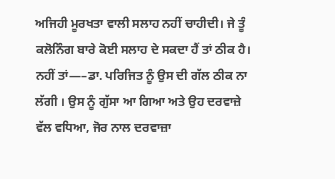ਅਜਿਹੀ ਮੂਰਖਤਾ ਵਾਲੀ ਸਲਾਹ ਨਹੀਂ ਚਾਹੀਦੀ। ਜੇ ਤੂੰ ਕਲੋਨਿੰਗ ਬਾਰੇ ਕੋਈ ਸਲਾਹ ਦੇ ਸਕਦਾ ਹੈਂ ਤਾਂ ਠੀਕ ਹੈ। ਨਹੀਂ ਤਾਂ—–ਡਾ. ਪਰਿਜਿਤ ਨੂੰ ਉਸ ਦੀ ਗੱਲ ਠੀਕ ਨਾ ਲੱਗੀ । ਉਸ ਨੂੰ ਗੁੱਸਾ ਆ ਗਿਆ ਅਤੇ ਉਹ ਦਰਵਾਜ਼ੇ ਵੱਲ ਵਧਿਆ, ਜੋਰ ਨਾਲ ਦਰਵਾਜ਼ਾ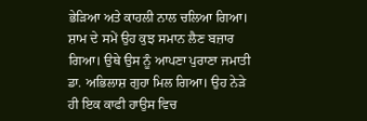ਭੇੜਿਆ ਅਤੇ ਕਾਹਲੀ ਨਾਲ ਚਲਿਆ ਗਿਆ।
ਸ਼ਾਮ ਦੇ ਸਮੇਂ ਉਹ ਕੁਝ ਸਮਾਨ ਲੈਣ ਬਜ਼ਾਰ ਗਿਆ। ਉਥੇ ਉਸ ਨੂੰ ਆਪਣਾ ਪੁਰਾਣਾ ਜਮਾਤੀ ਡਾ. ਅਭਿਲਾਸ਼ ਗੁਹਾ ਮਿਲ ਗਿਆ। ਉਹ ਨੇੜੇ ਹੀ ਇਕ ਕਾਫੀ ਹਾਉਸ ਵਿਚ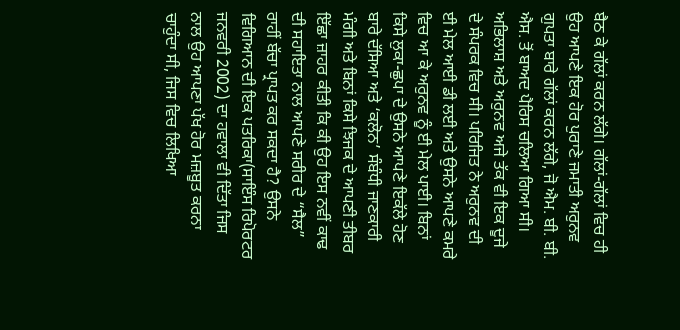ਬੈਠ ਕੇ ਗੱਲਾਂ ਕਰਨ ਲੱਗੇ। ਗੱਲਾਂ-ਗੱਲਾਂ ਵਿਚ ਹੀ ਉਹ ਆਪਣੇ ਇਕ ਹੋਰ ਪੁਰਾਣੇ ਜਮਾਤੀ ਅਰੁਨਵ ਗੁਪਤਾ ਬਾਰੇ ਗੱਲਾਂ ਕਰਨ ਲੱਗੇ, ਜੋ ਐਮ. ਬੀ. ਬੀ. ਐਸ. ਤੋਂ ਬਾਅਦ ਪੈਰਿਸ ਚਲਿਆ ਗਿਆ ਸੀ। ਅਭਿਲਾਸ਼ ਅਤੇ ਅਰੁਨਵ ਅਜੇ ਤੱਕ ਵੀ ਇਕ ਦੂਜੇ ਦੇ ਸੰਪਰਕ ਵਿਚ ਸੀ। ਪਰਿਜਿਤ ਨੇ ਅਰੁਨਵ ਦੀ ਈ ਮੇਲ ਆਈ ਡੀ ਲਈ ਅਤੇ ਉਸਨੇ ਆਪਣੇ ਕਮਰੇ ਵਿਚ ਆ ਕੇ ਅਰੁਨਵ ਨੂੰ ਈ ਮੇਲ ਪਾਈ। ਬਿਨਾਂ ਕਿਸੇ ਲੁਕਾ-ਛੁਪਾ ਦੇ ਉਸਨੇ ਆਪਣੇ ਇਕੱਲੇ ਹੋਣ ਬਾਰੇ ਦੱਸਿਆ ਅਤੇ ‘ਕਲੋਨ’ ਸੰਬੰਧੀ ਜਾਣਕਾਰੀ ਮੰਗੀ ਅਤੇ ਬਿਨਾਂ ਕਿਸੇ ਝਿਜਕ ਦੇ ਆਪਣੀ ਤੀਬਰ ਇੱਛਾ ਜ਼ਾਹਰ ਕੀਤੀ ਕਿ ਕੀ ਉਹ ਇਸ ਨਵੀਂ ਕਾਢ ਦੀ ਸਹਾਇਤਾ ਨਾਲ ਆਪਣੇ ਸਰੀਰ ਦੇ “ਸੈਲ” ਰਾਹੀਂ ਬੱਚਾ ਪ੍ਰਾਪਤ ਕਰ ਸਕਦਾ ਹੈ? ਉਸਨੇ ਵਿਗਿਆਨ ਦੀ ਇਕ ਪਤਰਿਕਾ(ਸਾਇੰਸ ਰਿਪੋਰਟਰ ਜਨਵਰੀ 2002) ਦਾ ਹਵਾਲਾ ਵੀ ਦਿੱਤਾ ਜਿਸ ਨਾਲ ਉਹ ਆਪਣਾ ਪੱਖ ਹੋਰ ਮਜ਼ਬੂਤ ਕਰਨਾ ਚਾਹੁੰਦਾ ਸੀ, ਜਿਸ ਵਿਚ ਲਿਖਿਆ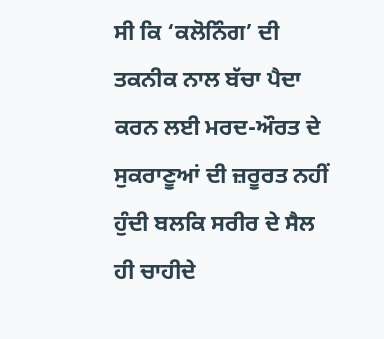ਸੀ ਕਿ ‘ਕਲੋਨਿੰਗ’ ਦੀ ਤਕਨੀਕ ਨਾਲ ਬੱਚਾ ਪੈਦਾ ਕਰਨ ਲਈ ਮਰਦ-ਔਰਤ ਦੇ ਸੁਕਰਾਣੂਆਂ ਦੀ ਜ਼ਰੂਰਤ ਨਹੀਂ ਹੁੰਦੀ ਬਲਕਿ ਸਰੀਰ ਦੇ ਸੈਲ ਹੀ ਚਾਹੀਦੇ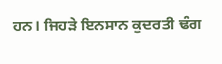ਹਨ। ਜਿਹੜੇ ਇਨਸਾਨ ਕੁਦਰਤੀ ਢੰਗ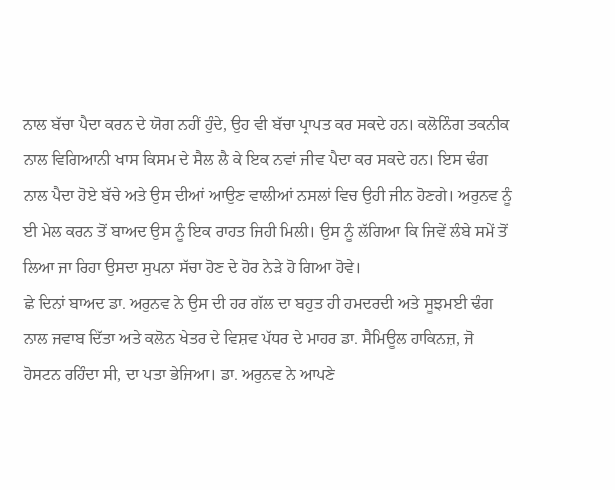ਨਾਲ ਬੱਚਾ ਪੈਦਾ ਕਰਨ ਦੇ ਯੋਗ ਨਹੀਂ ਹੁੰਦੇ, ਉਹ ਵੀ ਬੱਚਾ ਪ੍ਰਾਪਤ ਕਰ ਸਕਦੇ ਹਨ। ਕਲੋਨਿੰਗ ਤਕਨੀਕ ਨਾਲ ਵਿਗਿਆਨੀ ਖਾਸ ਕਿਸਮ ਦੇ ਸੈਲ ਲੈ ਕੇ ਇਕ ਨਵਾਂ ਜੀਵ ਪੈਦਾ ਕਰ ਸਕਦੇ ਹਨ। ਇਸ ਢੰਗ ਨਾਲ ਪੈਦਾ ਹੋਏ ਬੱਚੇ ਅਤੇ ਉਸ ਦੀਆਂ ਆਉਣ ਵਾਲੀਆਂ ਨਸਲਾਂ ਵਿਚ ਉਹੀ ਜੀਨ ਹੋਣਗੇ। ਅਰੁਨਵ ਨੂੰ ਈ ਮੇਲ ਕਰਨ ਤੋਂ ਬਾਅਦ ਉਸ ਨੂੰ ਇਕ ਰਾਹਤ ਜਿਹੀ ਮਿਲੀ। ਉਸ ਨੂੰ ਲੱਗਿਆ ਕਿ ਜਿਵੇਂ ਲੰਬੇ ਸਮੇਂ ਤੋਂ ਲਿਆ ਜਾ ਰਿਹਾ ਉਸਦਾ ਸੁਪਨਾ ਸੱਚਾ ਹੋਣ ਦੇ ਹੋਰ ਨੇੜੇ ਹੋ ਗਿਆ ਹੋਵੇ।
ਛੇ ਦਿਨਾਂ ਬਾਅਦ ਡਾ. ਅਰੁਨਵ ਨੇ ਉਸ ਦੀ ਹਰ ਗੱਲ ਦਾ ਬਹੁਤ ਹੀ ਹਮਦਰਦੀ ਅਤੇ ਸੂਝਮਈ ਢੰਗ ਨਾਲ ਜਵਾਬ ਦਿੱਤਾ ਅਤੇ ਕਲੋਨ ਖੇਤਰ ਦੇ ਵਿਸ਼ਵ ਪੱਧਰ ਦੇ ਮਾਹਰ ਡਾ. ਸੈਮਿਊਲ ਹਾਕਿਨਜ਼, ਜੋ ਹੋਸਟਨ ਰਹਿੰਦਾ ਸੀ, ਦਾ ਪਤਾ ਭੇਜਿਆ। ਡਾ. ਅਰੁਨਵ ਨੇ ਆਪਣੇ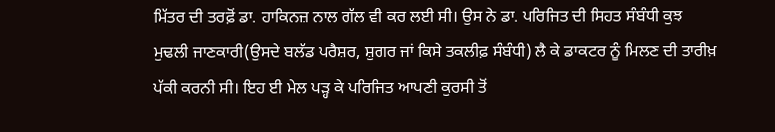ਮਿੱਤਰ ਦੀ ਤਰਫ਼ੋਂ ਡਾ. ਹਾਕਿਨਜ਼ ਨਾਲ ਗੱਲ ਵੀ ਕਰ ਲਈ ਸੀ। ਉਸ ਨੇ ਡਾ. ਪਰਿਜਿਤ ਦੀ ਸਿਹਤ ਸੰਬੰਧੀ ਕੁਝ ਮੁਢਲੀ ਜਾਣਕਾਰੀ(ਉਸਦੇ ਬਲੱਡ ਪਰੈਸ਼ਰ, ਸ਼ੁਗਰ ਜਾਂ ਕਿਸੇ ਤਕਲੀਫ਼ ਸੰਬੰਧੀ) ਲੈ ਕੇ ਡਾਕਟਰ ਨੂੰ ਮਿਲਣ ਦੀ ਤਾਰੀਖ਼ ਪੱਕੀ ਕਰਨੀ ਸੀ। ਇਹ ਈ ਮੇਲ ਪੜ੍ਹ ਕੇ ਪਰਿਜਿਤ ਆਪਣੀ ਕੁਰਸੀ ਤੋਂ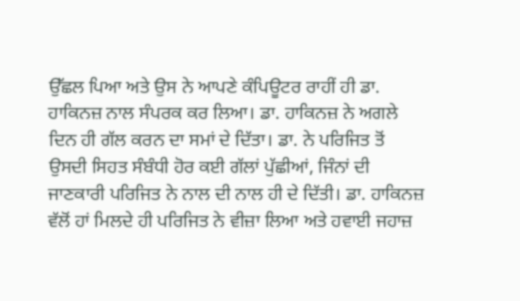ਉੱਛਲ ਪਿਆ ਅਤੇ ਉਸ ਨੇ ਆਪਣੇ ਕੰਪਿਊਟਰ ਰਾਹੀਂ ਹੀ ਡਾ. ਹਾਕਿਨਜ਼ ਨਾਲ ਸੰਪਰਕ ਕਰ ਲਿਆ। ਡਾ. ਹਾਕਿਨਜ਼ ਨੇ ਅਗਲੇ ਦਿਨ ਹੀ ਗੱਲ ਕਰਨ ਦਾ ਸਮਾਂ ਦੇ ਦਿੱਤਾ। ਡਾ. ਨੇ ਪਰਿਜਿਤ ਤੋਂ ਉਸਦੀ ਸਿਹਤ ਸੰਬੰਧੀ ਹੋਰ ਕਈ ਗੱਲਾਂ ਪੁੱਛੀਆਂ, ਜਿੰਨਾਂ ਦੀ ਜਾਣਕਾਰੀ ਪਰਿਜਿਤ ਨੇ ਨਾਲ ਦੀ ਨਾਲ ਹੀ ਦੇ ਦਿੱਤੀ। ਡਾ. ਹਾਕਿਨਜ਼ ਵੱਲੋਂ ਹਾਂ ਮਿਲਦੇ ਹੀ ਪਰਿਜਿਤ ਨੇ ਵੀਜ਼ਾ ਲਿਆ ਅਤੇ ਹਵਾਈ ਜਹਾਜ਼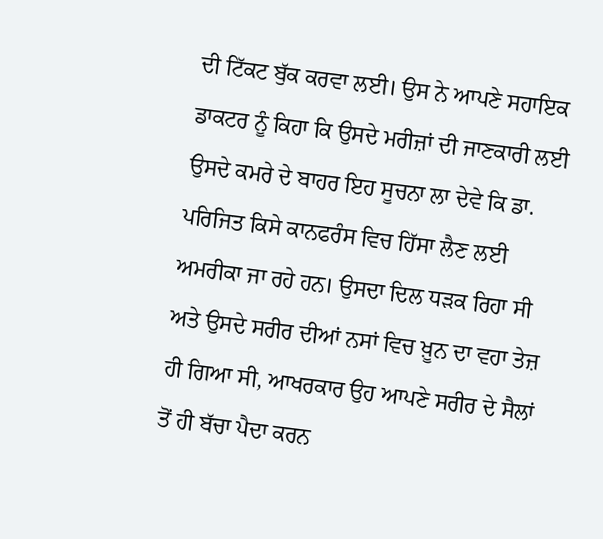ਦੀ ਟਿੱਕਟ ਬੁੱਕ ਕਰਵਾ ਲਈ। ਉਸ ਨੇ ਆਪਣੇ ਸਹਾਇਕ ਡਾਕਟਰ ਨੂੰ ਕਿਹਾ ਕਿ ਉਸਦੇ ਮਰੀਜ਼ਾਂ ਦੀ ਜਾਣਕਾਰੀ ਲਈ ਉਸਦੇ ਕਮਰੇ ਦੇ ਬਾਹਰ ਇਹ ਸੂਚਨਾ ਲਾ ਦੇਵੇ ਕਿ ਡਾ. ਪਰਿਜਿਤ ਕਿਸੇ ਕਾਨਫਰੰਸ ਵਿਚ ਹਿੱਸਾ ਲੈਣ ਲਈ ਅਮਰੀਕਾ ਜਾ ਰਹੇ ਹਨ। ਉਸਦਾ ਦਿਲ ਧੜਕ ਰਿਹਾ ਸੀ ਅਤੇ ਉਸਦੇ ਸਰੀਰ ਦੀਆਂ ਨਸਾਂ ਵਿਚ ਖ਼ੂਨ ਦਾ ਵਹਾ ਤੇਜ਼ ਹੀ ਗਿਆ ਸੀ, ਆਖਰਕਾਰ ਉਹ ਆਪਣੇ ਸਰੀਰ ਦੇ ਸੈਲਾਂ ਤੋਂ ਹੀ ਬੱਚਾ ਪੈਦਾ ਕਰਨ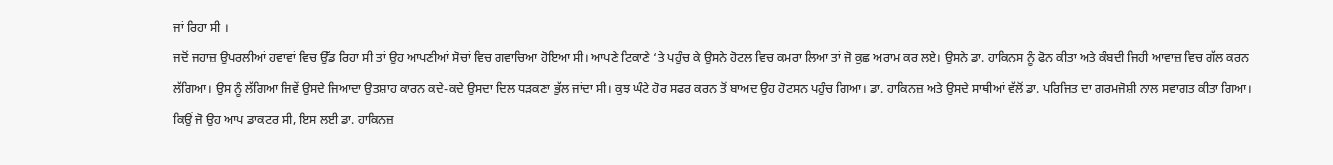ਜਾਂ ਰਿਹਾ ਸੀ ।
ਜਦੋਂ ਜਹਾਜ਼ ਉਪਰਲੀਆਂ ਹਵਾਵਾਂ ਵਿਚ ਉੱਡ ਰਿਹਾ ਸੀ ਤਾਂ ਉਹ ਆਪਣੀਆਂ ਸੋਚਾਂ ਵਿਚ ਗਵਾਚਿਆ ਹੋਇਆ ਸੀ। ਆਪਣੇ ਟਿਕਾਣੇ ‘ਤੇ ਪਹੁੰਚ ਕੇ ਉਸਨੇ ਹੋਟਲ ਵਿਚ ਕਮਰਾ ਲਿਆ ਤਾਂ ਜੋ ਕੁਛ ਅਰਾਮ ਕਰ ਲਏ। ਉਸਨੇ ਡਾ. ਹਾਕਿਨਸ ਨੂੰ ਫੋਨ ਕੀਤਾ ਅਤੇ ਕੰਬਦੀ ਜਿਹੀ ਆਵਾਜ਼ ਵਿਚ ਗੱਲ ਕਰਨ ਲੱਗਿਆ। ਉਸ ਨੂੰ ਲੱਗਿਆ ਜਿਵੇਂ ਉਸਦੇ ਜਿਆਦਾ ਉਤਸ਼ਾਹ ਕਾਰਨ ਕਦੇ-ਕਦੇ ਉਸਦਾ ਦਿਲ ਧੜਕਣਾ ਭੁੱਲ ਜਾਂਦਾ ਸੀ। ਕੁਝ ਘੰਟੇ ਹੋਰ ਸਫਰ ਕਰਨ ਤੋਂ ਬਾਅਦ ਉਹ ਹੋਟਸਨ ਪਹੁੰਚ ਗਿਆ। ਡਾ. ਹਾਕਿਨਜ਼ ਅਤੇ ਉਸਦੇ ਸਾਥੀਆਂ ਵੱਲੋਂ ਡਾ. ਪਰਿਜਿਤ ਦਾ ਗਰਮਜੋਸ਼ੀ ਨਾਲ ਸਵਾਗਤ ਕੀਤਾ ਗਿਆ। ਕਿਉਂ ਜੋ ਉਹ ਆਪ ਡਾਕਟਰ ਸੀ, ਇਸ ਲਈ ਡਾ. ਹਾਕਿਨਜ਼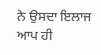ਨੇ ਉਸਦਾ ਇਲਾਜ ਆਪ ਹੀ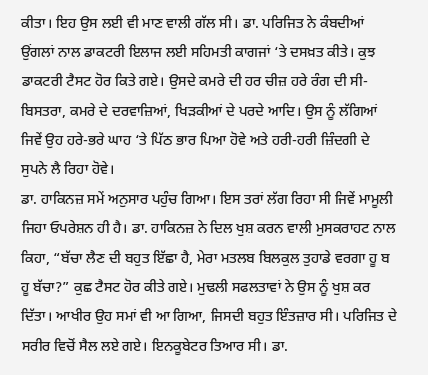ਕੀਤਾ। ਇਹ ਉਸ ਲਈ ਵੀ ਮਾਣ ਵਾਲੀ ਗੱਲ ਸੀ। ਡਾ. ਪਰਿਜਿਤ ਨੇ ਕੰਬਦੀਆਂ ਉਂਗਲਾਂ ਨਾਲ ਡਾਕਟਰੀ ਇਲਾਜ ਲਈ ਸਹਿਮਤੀ ਕਾਗਜਾਂ ‘ਤੇ ਦਸਖ਼ਤ ਕੀਤੇ। ਕੁਝ ਡਾਕਟਰੀ ਟੈਸਟ ਹੋਰ ਕਿਤੇ ਗਏ। ਉਸਦੇ ਕਮਰੇ ਦੀ ਹਰ ਚੀਜ਼ ਹਰੇ ਰੰਗ ਦੀ ਸੀ-ਬਿਸਤਰਾ, ਕਮਰੇ ਦੇ ਦਰਵਾਜ਼ਿਆਂ, ਖਿੜਕੀਆਂ ਦੇ ਪਰਦੇ ਆਦਿ। ਉਸ ਨੂੰ ਲੱਗਿਆਂ ਜਿਵੇਂ ਉਹ ਹਰੇ-ਭਰੇ ਘਾਹ ‘ਤੇ ਪਿੱਠ ਭਾਰ ਪਿਆ ਹੋਵੇ ਅਤੇ ਹਰੀ-ਹਰੀ ਜ਼ਿੰਦਗੀ ਦੇ ਸੁਪਨੇ ਲੈ ਰਿਹਾ ਹੋਵੇ।
ਡਾ. ਹਾਕਿਨਜ਼ ਸਮੇਂ ਅਨੁਸਾਰ ਪਹੁੰਚ ਗਿਆ। ਇਸ ਤਰਾਂ ਲੱਗ ਰਿਹਾ ਸੀ ਜਿਵੇਂ ਮਾਮੂਲੀ ਜਿਹਾ ਓਪਰੇਸ਼ਨ ਹੀ ਹੈ। ਡਾ. ਹਾਕਿਨਜ਼ ਨੇ ਦਿਲ ਖੁਸ਼ ਕਰਨ ਵਾਲੀ ਮੁਸਕਰਾਹਟ ਨਾਲ ਕਿਹਾ, “ਬੱਚਾ ਲੈਣ ਦੀ ਬਹੁਤ ਇੱਛਾ ਹੈ, ਮੇਰਾ ਮਤਲਬ ਬਿਲਕੁਲ ਤੁਹਾਡੇ ਵਰਗਾ ਹੂ ਬ ਹੂ ਬੱਚਾ?” ਕੁਛ ਟੈਸਟ ਹੋਰ ਕੀਤੇ ਗਏ। ਮੁਢਲੀ ਸਫਲਤਾਵਾਂ ਨੇ ਉਸ ਨੂੰ ਖੁਸ਼ ਕਰ ਦਿੱਤਾ। ਆਖੀਰ ਉਹ ਸਮਾਂ ਵੀ ਆ ਗਿਆ, ਜਿਸਦੀ ਬਹੁਤ ਇੰਤਜ਼ਾਰ ਸੀ। ਪਰਿਜਿਤ ਦੇ ਸਰੀਰ ਵਿਚੋਂ ਸੈਲ ਲਏ ਗਏ। ਇਨਕੂਬੇਟਰ ਤਿਆਰ ਸੀ। ਡਾ.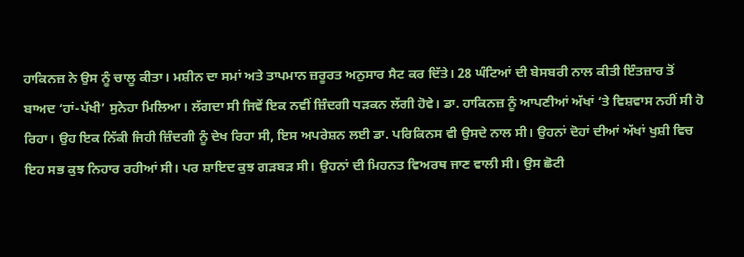ਹਾਕਿਨਜ਼ ਨੇ ਉਸ ਨੂੰ ਚਾਲੂ ਕੀਤਾ। ਮਸ਼ੀਨ ਦਾ ਸਮਾਂ ਅਤੇ ਤਾਪਮਾਨ ਜ਼ਰੂਰਤ ਅਨੁਸਾਰ ਸੈਟ ਕਰ ਦਿੱਤੇ। 28 ਘੰਟਿਆਂ ਦੀ ਬੇਸਬਰੀ ਨਾਲ ਕੀਤੀ ਇੰਤਜ਼ਾਰ ਤੋਂ ਬਾਅਦ ‘ਹਾਂ-ਪੱਖੀ’ ਸੁਨੇਹਾ ਮਿਲਿਆ। ਲੱਗਦਾ ਸੀ ਜਿਵੇਂ ਇਕ ਨਵੀਂ ਜ਼ਿੰਦਗੀ ਧੜਕਨ ਲੱਗੀ ਹੋਵੇ। ਡਾ. ਹਾਕਿਨਜ਼ ਨੂੰ ਆਪਣੀਆਂ ਅੱਖਾਂ ‘ਤੇ ਵਿਸ਼ਵਾਸ ਨਹੀਂ ਸੀ ਹੋ ਰਿਹਾ। ਉਹ ਇਕ ਨਿੱਕੀ ਜਿਹੀ ਜ਼ਿੰਦਗੀ ਨੂੰ ਦੇਖ ਰਿਹਾ ਸੀ, ਇਸ ਅਪਰੇਸ਼ਨ ਲਈ ਡਾ. ਪਰਿਕਿਨਸ ਵੀ ਉਸਦੇ ਨਾਲ ਸੀ। ਉਹਨਾਂ ਦੋਹਾਂ ਦੀਆਂ ਅੱਖਾਂ ਖੁਸ਼ੀ ਵਿਚ ਇਹ ਸਭ ਕੁਝ ਨਿਹਾਰ ਰਹੀਆਂ ਸੀ। ਪਰ ਸ਼ਾਇਦ ਕੁਝ ਗੜਬੜ ਸੀ। ਉਹਨਾਂ ਦੀ ਮਿਹਨਤ ਵਿਅਰਥ ਜਾਣ ਵਾਲੀ ਸੀ। ਉਸ ਛੋਟੀ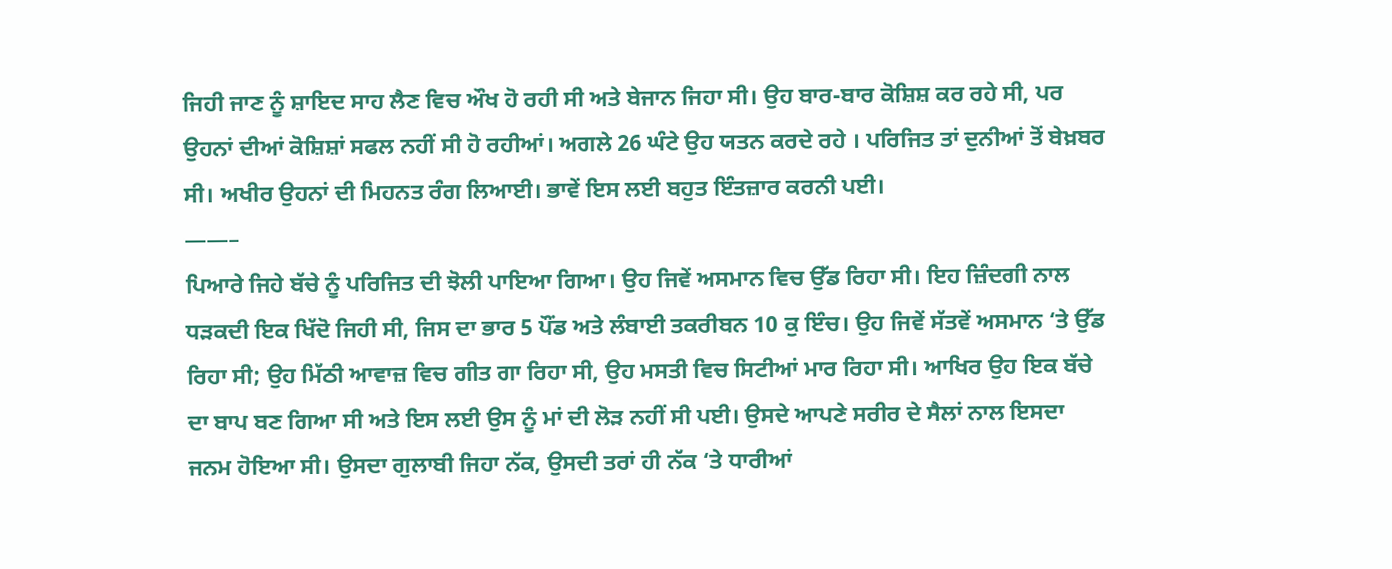ਜਿਹੀ ਜਾਣ ਨੂੰ ਸ਼ਾਇਦ ਸਾਹ ਲੈਣ ਵਿਚ ਔਖ ਹੋ ਰਹੀ ਸੀ ਅਤੇ ਬੇਜਾਨ ਜਿਹਾ ਸੀ। ਉਹ ਬਾਰ-ਬਾਰ ਕੋਸ਼ਿਸ਼ ਕਰ ਰਹੇ ਸੀ, ਪਰ ਉਹਨਾਂ ਦੀਆਂ ਕੋਸ਼ਿਸ਼ਾਂ ਸਫਲ ਨਹੀਂ ਸੀ ਹੋ ਰਹੀਆਂ। ਅਗਲੇ 26 ਘੰਟੇ ਉਹ ਯਤਨ ਕਰਦੇ ਰਹੇ । ਪਰਿਜਿਤ ਤਾਂ ਦੁਨੀਆਂ ਤੋਂ ਬੇਖ਼ਬਰ ਸੀ। ਅਖੀਰ ਉਹਨਾਂ ਦੀ ਮਿਹਨਤ ਰੰਗ ਲਿਆਈ। ਭਾਵੇਂ ਇਸ ਲਈ ਬਹੁਤ ਇੰਤਜ਼ਾਰ ਕਰਨੀ ਪਈ।
——–
ਪਿਆਰੇ ਜਿਹੇ ਬੱਚੇ ਨੂੰ ਪਰਿਜਿਤ ਦੀ ਝੋਲੀ ਪਾਇਆ ਗਿਆ। ਉਹ ਜਿਵੇਂ ਅਸਮਾਨ ਵਿਚ ਉੱਡ ਰਿਹਾ ਸੀ। ਇਹ ਜ਼ਿੰਦਗੀ ਨਾਲ ਧੜਕਦੀ ਇਕ ਖਿੱਦੋ ਜਿਹੀ ਸੀ, ਜਿਸ ਦਾ ਭਾਰ 5 ਪੌਂਡ ਅਤੇ ਲੰਬਾਈ ਤਕਰੀਬਨ 10 ਕੁ ਇੰਚ। ਉਹ ਜਿਵੇਂ ਸੱਤਵੇਂ ਅਸਮਾਨ ‘ਤੇ ਉੱਡ ਰਿਹਾ ਸੀ; ਉਹ ਮਿੱਠੀ ਆਵਾਜ਼ ਵਿਚ ਗੀਤ ਗਾ ਰਿਹਾ ਸੀ, ਉਹ ਮਸਤੀ ਵਿਚ ਸਿਟੀਆਂ ਮਾਰ ਰਿਹਾ ਸੀ। ਆਖਿਰ ਉਹ ਇਕ ਬੱਚੇ ਦਾ ਬਾਪ ਬਣ ਗਿਆ ਸੀ ਅਤੇ ਇਸ ਲਈ ਉਸ ਨੂੰ ਮਾਂ ਦੀ ਲੋੜ ਨਹੀਂ ਸੀ ਪਈ। ਉਸਦੇ ਆਪਣੇ ਸਰੀਰ ਦੇ ਸੈਲਾਂ ਨਾਲ ਇਸਦਾ ਜਨਮ ਹੋਇਆ ਸੀ। ਉਸਦਾ ਗੁਲਾਬੀ ਜਿਹਾ ਨੱਕ, ਉਸਦੀ ਤਰਾਂ ਹੀ ਨੱਕ ‘ਤੇ ਧਾਰੀਆਂ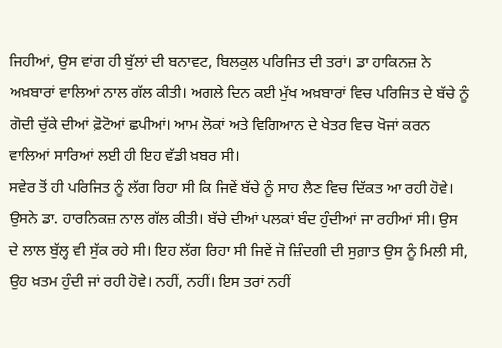ਜਿਹੀਆਂ, ਉਸ ਵਾਂਗ ਹੀ ਬੁੱਲਾਂ ਦੀ ਬਨਾਵਟ, ਬਿਲਕੁਲ ਪਰਿਜਿਤ ਦੀ ਤਰਾਂ। ਡਾ ਹਾਕਿਨਜ਼ ਨੇ ਅਖ਼ਬਾਰਾਂ ਵਾਲਿਆਂ ਨਾਲ ਗੱਲ ਕੀਤੀ। ਅਗਲੇ ਦਿਨ ਕਈ ਮੁੱਖ ਅਖ਼ਬਾਰਾਂ ਵਿਚ ਪਰਿਜਿਤ ਦੇ ਬੱਚੇ ਨੂੰ ਗੋਦੀ ਚੁੱਕੇ ਦੀਆਂ ਫ਼ੋਟੋਆਂ ਛਪੀਆਂ। ਆਮ ਲੋਕਾਂ ਅਤੇ ਵਿਗਿਆਨ ਦੇ ਖੇਤਰ ਵਿਚ ਖੋਜਾਂ ਕਰਨ ਵਾਲਿਆਂ ਸਾਰਿਆਂ ਲਈ ਹੀ ਇਹ ਵੱਡੀ ਖ਼ਬਰ ਸੀ।
ਸਵੇਰ ਤੋਂ ਹੀ ਪਰਿਜਿਤ ਨੂੰ ਲੱਗ ਰਿਹਾ ਸੀ ਕਿ ਜਿਵੇਂ ਬੱਚੇ ਨੂੰ ਸਾਹ ਲੈਣ ਵਿਚ ਦਿੱਕਤ ਆ ਰਹੀ ਹੋਵੇ। ਉਸਨੇ ਡਾ. ਹਾਰਨਿਕਜ਼ ਨਾਲ ਗੱਲ ਕੀਤੀ। ਬੱਚੇ ਦੀਆਂ ਪਲਕਾਂ ਬੰਦ ਹੁੰਦੀਆਂ ਜਾ ਰਹੀਆਂ ਸੀ। ਉਸ ਦੇ ਲਾਲ ਬੁੱਲ੍ਹ ਵੀ ਸੁੱਕ ਰਹੇ ਸੀ। ਇਹ ਲੱਗ ਰਿਹਾ ਸੀ ਜਿਵੇਂ ਜੋ ਜ਼ਿੰਦਗੀ ਦੀ ਸੁਗ਼ਾਤ ਉਸ ਨੂੰ ਮਿਲੀ ਸੀ, ਉਹ ਖ਼ਤਮ ਹੁੰਦੀ ਜਾਂ ਰਹੀ ਹੋਵੇ। ਨਹੀਂ, ਨਹੀਂ। ਇਸ ਤਰਾਂ ਨਹੀਂ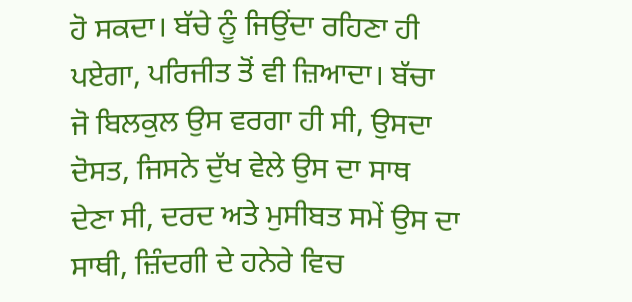ਹੋ ਸਕਦਾ। ਬੱਚੇ ਨੂੰ ਜਿਉਂਦਾ ਰਹਿਣਾ ਹੀ ਪਏਗਾ, ਪਰਿਜੀਤ ਤੋਂ ਵੀ ਜ਼ਿਆਦਾ। ਬੱਚਾ ਜੋ ਬਿਲਕੁਲ ਉਸ ਵਰਗਾ ਹੀ ਸੀ, ਉਸਦਾ ਦੋਸਤ, ਜਿਸਨੇ ਦੁੱਖ ਵੇਲੇ ਉਸ ਦਾ ਸਾਥ ਦੇਣਾ ਸੀ, ਦਰਦ ਅਤੇ ਮੁਸੀਬਤ ਸਮੇਂ ਉਸ ਦਾ ਸਾਥੀ, ਜ਼ਿੰਦਗੀ ਦੇ ਹਨੇਰੇ ਵਿਚ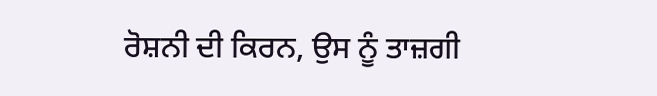ਰੋਸ਼ਨੀ ਦੀ ਕਿਰਨ, ਉਸ ਨੂੰ ਤਾਜ਼ਗੀ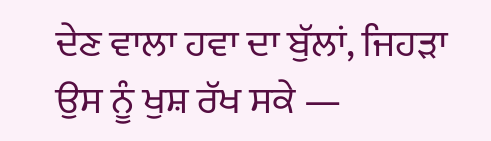ਦੇਣ ਵਾਲਾ ਹਵਾ ਦਾ ਬੁੱਲਾਂ, ਜਿਹੜਾ ਉਸ ਨੂੰ ਖੁਸ਼ ਰੱਖ ਸਕੇ —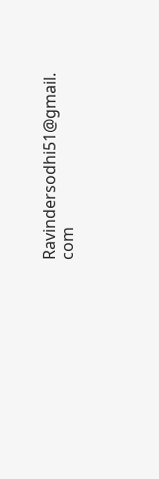Ravindersodhi51@gmail. com